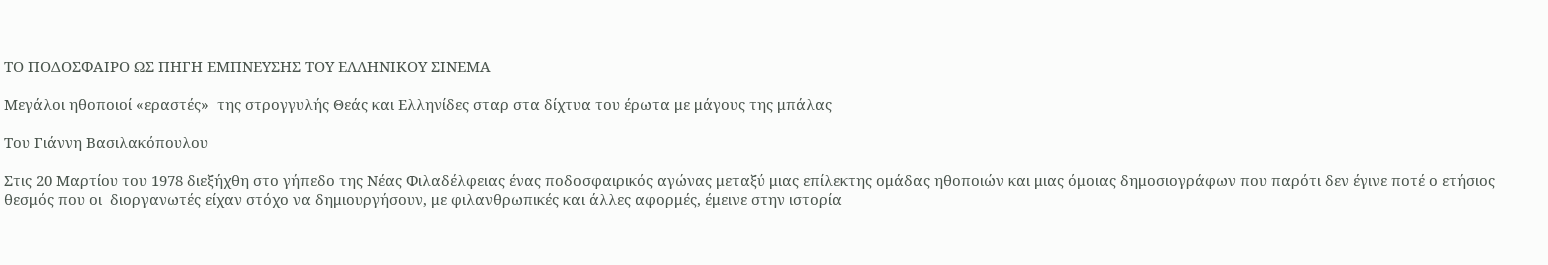ΤΟ ΠΟΔΟΣΦΑΙΡΟ ΩΣ ΠΗΓΗ ΕΜΠΝΕΥΣΗΣ ΤΟΥ ΕΛΛΗΝΙΚΟΥ ΣΙΝΕΜΑ

Μεγάλοι ηθοποιοί «εραστές»  της στρογγυλής Θεάς και Ελληνίδες σταρ στα δίχτυα του έρωτα με μάγους της μπάλας

Του Γιάννη Βασιλακόπουλου

Στις 20 Μαρτίου του 1978 διεξήχθη στο γήπεδο της Νέας Φιλαδέλφειας ένας ποδοσφαιρικός αγώνας μεταξύ μιας επίλεκτης ομάδας ηθοποιών και μιας όμοιας δημοσιογράφων που παρότι δεν έγινε ποτέ ο ετήσιος θεσμός που οι  διοργανωτές είχαν στόχο να δημιουργήσουν, με φιλανθρωπικές και άλλες αφορμές, έμεινε στην ιστορία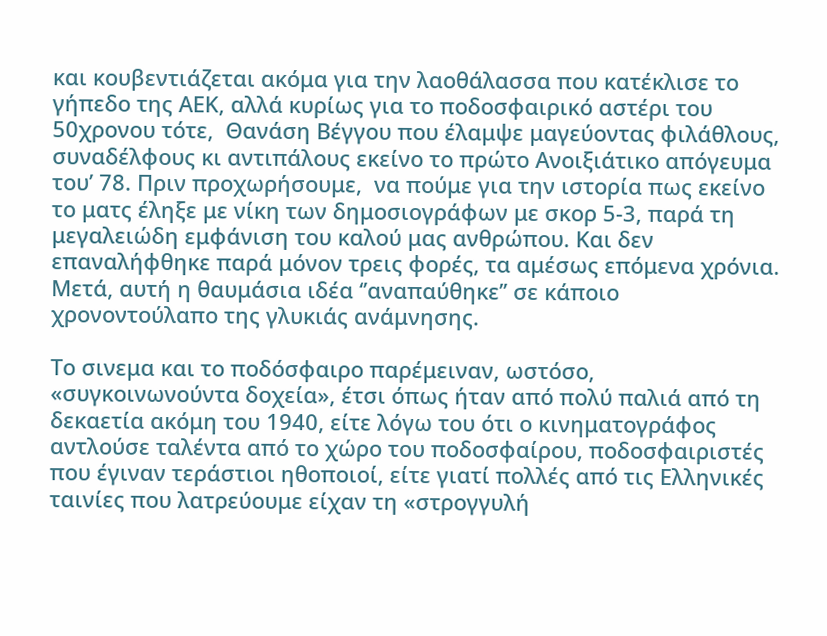και κουβεντιάζεται ακόμα για την λαοθάλασσα που κατέκλισε το γήπεδο της ΑΕΚ, αλλά κυρίως για το ποδοσφαιρικό αστέρι του 50χρονου τότε,  Θανάση Βέγγου που έλαμψε μαγεύοντας φιλάθλους, συναδέλφους κι αντιπάλους εκείνο το πρώτο Ανοιξιάτικο απόγευμα του’ 78. Πριν προχωρήσουμε,  να πούμε για την ιστορία πως εκείνο το ματς έληξε με νίκη των δημοσιογράφων με σκορ 5-3, παρά τη μεγαλειώδη εμφάνιση του καλού μας ανθρώπου. Και δεν επαναλήφθηκε παρά μόνον τρεις φορές, τα αμέσως επόμενα χρόνια. Μετά, αυτή η θαυμάσια ιδέα ‘’αναπαύθηκε’’ σε κάποιο χρονοντούλαπο της γλυκιάς ανάμνησης.

Το σινεμα και το ποδόσφαιρο παρέμειναν, ωστόσο, «συγκοινωνούντα δοχεία», έτσι όπως ήταν από πολύ παλιά από τη δεκαετία ακόμη του 1940, είτε λόγω του ότι ο κινηματογράφος αντλούσε ταλέντα από το χώρο του ποδοσφαίρου, ποδοσφαιριστές που έγιναν τεράστιοι ηθοποιοί, είτε γιατί πολλές από τις Ελληνικές ταινίες που λατρεύουμε είχαν τη «στρογγυλή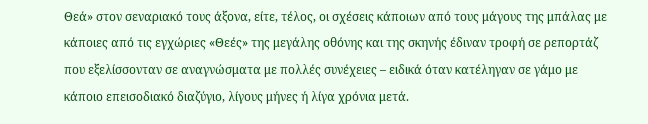Θεά» στον σεναριακό τους άξονα, είτε, τέλος, οι σχέσεις κάποιων από τους μάγους της μπάλας με κάποιες από τις εγχώριες «Θεές» της μεγάλης οθόνης και της σκηνής έδιναν τροφή σε ρεπορτάζ που εξελίσσονταν σε αναγνώσματα με πολλές συνέχειες – ειδικά όταν κατέληγαν σε γάμο με κάποιο επεισοδιακό διαζύγιο, λίγους μήνες ή λίγα χρόνια μετά.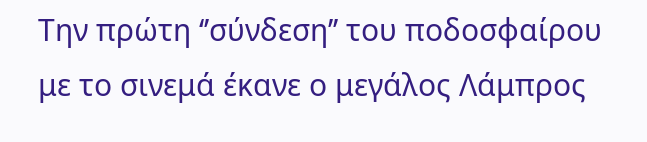Την πρώτη ‘’σύνδεση’’ του ποδοσφαίρου με το σινεμά έκανε ο μεγάλος Λάμπρος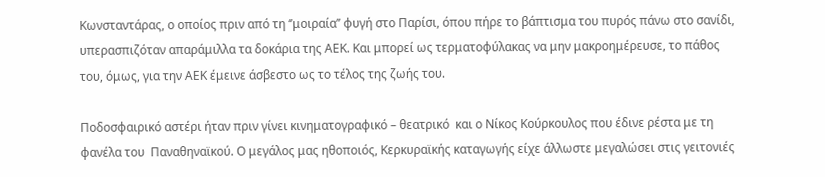Κωνσταντάρας, ο οποίος πριν από τη ‘’μοιραία’’ φυγή στο Παρίσι, όπου πήρε το βάπτισμα του πυρός πάνω στο σανίδι, υπερασπιζόταν απαράμιλλα τα δοκάρια της ΑΕΚ. Και μπορεί ως τερματοφύλακας να μην μακροημέρευσε, το πάθος του, όμως, για την ΑΕΚ έμεινε άσβεστο ως το τέλος της ζωής του.

Ποδοσφαιρικό αστέρι ήταν πριν γίνει κινηματογραφικό – θεατρικό  και ο Νίκος Κούρκουλος που έδινε ρέστα με τη φανέλα του  Παναθηναϊκού. Ο μεγάλος μας ηθοποιός, Κερκυραϊκής καταγωγής είχε άλλωστε μεγαλώσει στις γειτονιές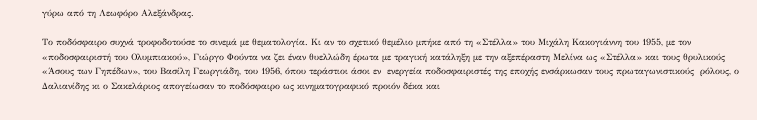γύρω από τη Λεωφόρο Αλεξάνδρας.

Το ποδόσφαιρο συχνά τροφοδοτούσε το σινεμά με θεματολογία. Κι αν το σχετικό θεμέλιο μπήκε από τη «Στέλλα» του Μιχάλη Κακογιάννη του 1955, με τον «ποδοσφαιριστή του Ολυμπιακού», Γιώργο Φούντα να ζει έναν θυελλώδη έρωτα με τραγική κατάληξη με την αξεπέραστη Μελίνα ως «Στέλλα» και τους θρυλικούς «Άσους των Γηπέδων», του Βασίλη Γεωργιάδη, του 1956, όπου τεράστιοι άσοι εν  ενεργεία ποδοσφαιριστές της εποχής ενσάρκωσαν τους πρωταγωνιστικούς  ρόλους, ο Δαλιανίδης κι ο Σακελάριος απογείωσαν το ποδόσφαιρο ως κινηματογραφικό προιόν δέκα και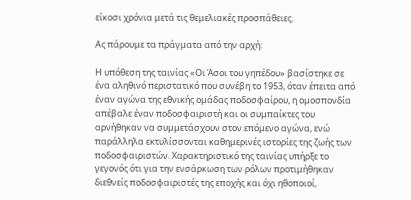είκοσι χρόνια μετά τις θεμελιακές προσπάθειες.

Ας πάρουμε τα πράγματα από την αρχή:

Η υπόθεση της ταινίας «Οι Άσοι του γηπέδου» βασίστηκε σε ένα αληθινό περιστατικό που συνέβη το 1953, όταν έπειτα από έναν αγώνα της εθνικής ομάδας ποδοσφαίρου, η ομοσπονδία απέβαλε έναν ποδοσφαιριστή και οι συμπαίκτες του αρνήθηκαν να συμμετάσχουν στον επόμενο αγώνα, ενώ παράλληλα εκτυλίσσονται καθημερινές ιστορίες της ζωής των ποδοσφαιριστών. Χαρακτηριστικό της ταινίας υπήρξε το γεγονός ότι για την ενσάρκωση των ρόλων προτιμήθηκαν διεθνείς ποδοσφαιριστές της εποχής και όχι ηθοποιοί,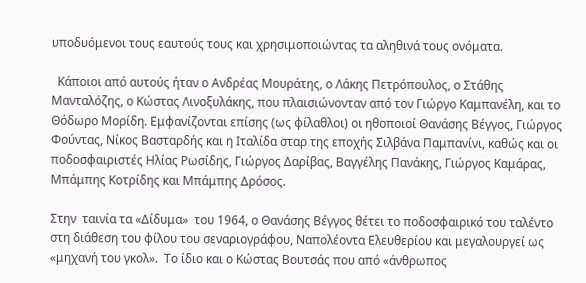υποδυόμενοι τους εαυτούς τους και χρησιμοποιώντας τα αληθινά τους ονόματα.

  Κάποιοι από αυτούς ήταν ο Ανδρέας Μουράτης, ο Λάκης Πετρόπουλος, ο Στάθης Μανταλόζης, ο Κώστας Λινοξυλάκης, που πλαισιώνονταν από τον Γιώργο Καμπανέλη, και το Θόδωρο Μορίδη. Εμφανίζονται επίσης (ως φίλαθλοι) οι ηθοποιοί Θανάσης Βέγγος, Γιώργος Φούντας, Νίκος Βασταρδής και η Ιταλίδα σταρ της εποχής Σιλβάνα Παμπανίνι, καθώς και οι ποδοσφαιριστές Ηλίας Ρωσίδης, Γιώργος Δαρίβας, Βαγγέλης Πανάκης, Γιώργος Καμάρας, Μπάμπης Κοτρίδης και Μπάμπης Δρόσος.

Στην  ταινία τα «Δίδυμα»  του 1964, ο Θανάσης Βέγγος θέτει το ποδοσφαιρικό του ταλέντο στη διάθεση του φίλου του σεναριογράφου, Ναπολέοντα Ελευθερίου και μεγαλουργεί ως «μηχανή του γκολ».  Το ίδιο και ο Κώστας Βουτσάς που από «άνθρωπος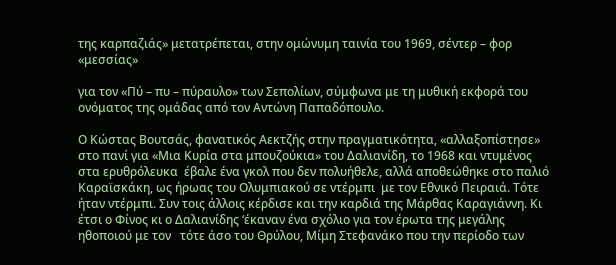της καρπαζιάς» μετατρέπεται, στην ομώνυμη ταινία του 1969, σέντερ – φορ «μεσσίας»

για τον «Πύ – πυ – πύραυλο» των Σεπολίων, σύμφωνα με τη μυθική εκφορά του ονόματος της ομάδας από τον Αντώνη Παπαδόπουλο.

Ο Κώστας Βουτσάς, φανατικός Αεκτζής στην πραγματικότητα, «αλλαξοπίστησε» στο πανί για «Μια Κυρία στα μπουζούκια» του Δαλιανίδη, το 1968 και ντυμένος στα ερυθρόλευκα  έβαλε ένα γκολ που δεν πολυήθελε, αλλά αποθεώθηκε στο παλιό Καραϊσκάκη, ως ήρωας του Ολυμπιακού σε ντέρμπι  με τον Εθνικό Πειραιά. Τότε ήταν ντέρμπι. Συν τοις άλλοις κέρδισε και την καρδιά της Μάρθας Καραγιάννη. Κι έτσι ο Φίνος κι ο Δαλιανίδης ‘έκαναν ένα σχόλιο για τον έρωτα της μεγάλης ηθοποιού με τον   τότε άσο του Θρύλου, Μίμη Στεφανάκο που την περίοδο των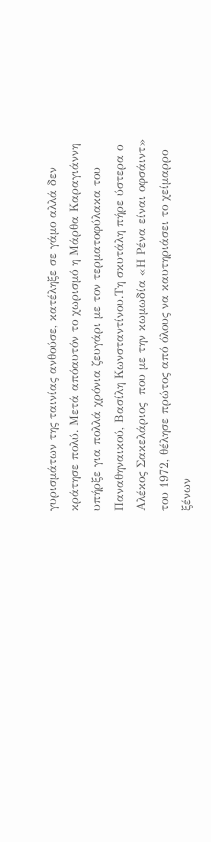γυρισμάτων της ταινίας ανθούσε, κατέληξε σε γάμο αλλά δεν κράτησε πολύ. Μετά απόαυτόν το χωρισμό η Μάρθα Καραγιάννη υπήρξε για πολλά χρόνια ζευγάρι με τον τερματοφύλακα του Παναθηναικού, Βασίλη Κωνσταντίνου.Τη σκυτάλη πήρε ύστερα ο Αλέκος Σακελάριος  που με την κωμωδία «Η Ρένα είναι οφσάιντ» του 1972, θέλησε πρώτος από όλους να καυτηριάσει το χείμαρρο ξένων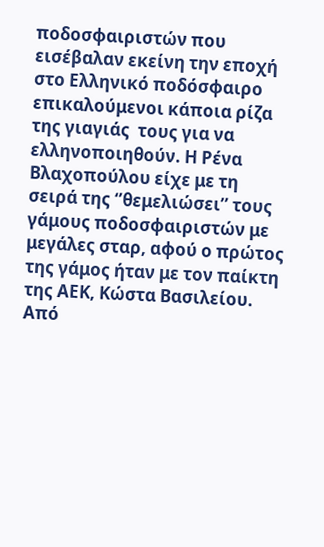ποδοσφαιριστών που εισέβαλαν εκείνη την εποχή στο Ελληνικό ποδόσφαιρο επικαλούμενοι κάποια ρίζα της γιαγιάς  τους για να ελληνοποιηθούν. Η Ρένα Βλαχοπούλου είχε με τη σειρά της ‘’θεμελιώσει’’ τους γάμους ποδοσφαιριστών με μεγάλες σταρ, αφού ο πρώτος της γάμος ήταν με τον παίκτη της ΑΕΚ, Κώστα Βασιλείου. Από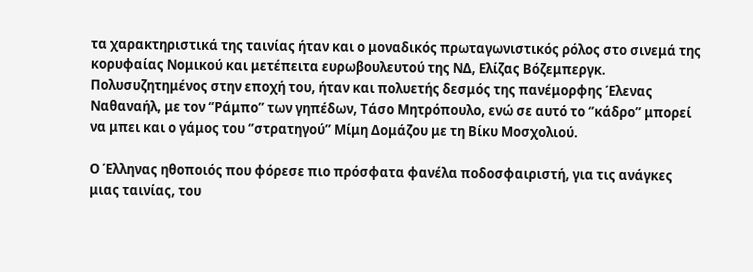τα χαρακτηριστικά της ταινίας ήταν και ο μοναδικός πρωταγωνιστικός ρόλος στο σινεμά της κορυφαίας Νομικού και μετέπειτα ευρωβουλευτού της ΝΔ, Ελίζας Βόζεμπεργκ. Πολυσυζητημένος στην εποχή του, ήταν και πολυετής δεσμός της πανέμορφης Έλενας Ναθαναήλ, με τον ‘’Ράμπο’’ των γηπέδων, Τάσο Μητρόπουλο, ενώ σε αυτό το ‘’κάδρο’’ μπορεί να μπει και ο γάμος του ‘’στρατηγού’’ Μίμη Δομάζου με τη Βίκυ Μοσχολιού.

Ο Έλληνας ηθοποιός που φόρεσε πιο πρόσφατα φανέλα ποδοσφαιριστή, για τις ανάγκες μιας ταινίας, του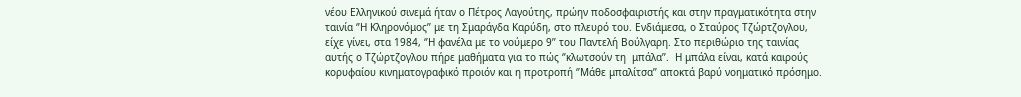νέου Ελληνικού σινεμά ήταν ο Πέτρος Λαγούτης, πρώην ποδοσφαιριστής και στην πραγματικότητα στην ταινία ‘’Η Κληρονόμος’’ με τη Σμαράγδα Καρύδη, στο πλευρό του. Ενδιάμεσα, ο Σταύρος Τζώρτζογλου, είχε γίνει, στα 1984, ‘’Η φανέλα με το νούμερο 9’’ του Παντελή Βούλγαρη. Στο περιθώριο της ταινίας αυτής ο Τζώρτζογλου πήρε μαθήματα για το πώς ‘’κλωτσούν τη  μπάλα’’.  Η μπάλα είναι, κατά καιρούς κορυφαίου κινηματογραφικό προιόν και η προτροπή ‘’Μάθε μπαλίτσα’’ αποκτά βαρύ νοηματικό πρόσημο.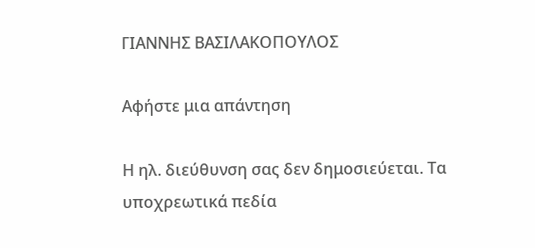ΓΙΑΝΝΗΣ ΒΑΣΙΛΑΚΟΠΟΥΛΟΣ

Αφήστε μια απάντηση

Η ηλ. διεύθυνση σας δεν δημοσιεύεται. Τα υποχρεωτικά πεδία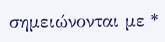σημειώνονται με *